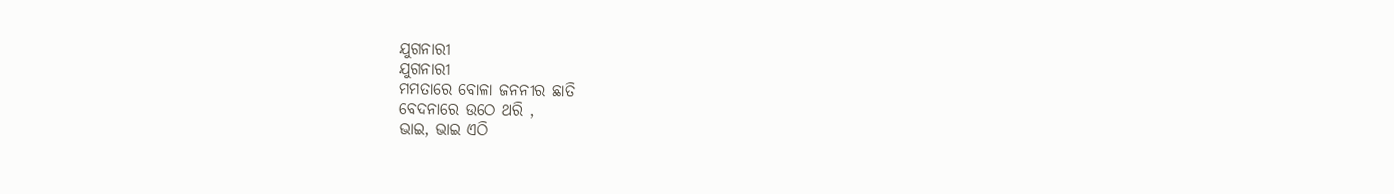ଯୁଗନାରୀ
ଯୁଗନାରୀ
ମମତାରେ ବୋଳା ଜନନୀର ଛାତି
ବେଦନାରେ ଉଠେ ଥରି ,
ଭାଇ, ଭାଇ ଏଠି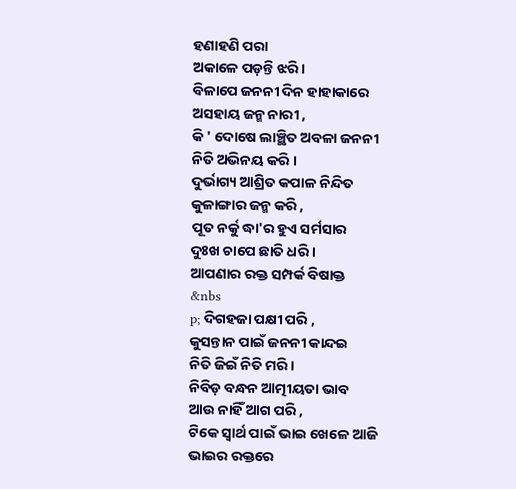ହଣାହଣି ପରା
ଅକାଳେ ପଡ଼ନ୍ତି ଝରି ।
ବିଳାପେ ଜନନୀ ଦିନ ହାହାକାରେ
ଅସହାୟ ଜନ୍ମ ନାରୀ ,
କି ' ଦୋଷେ ଲାଞ୍ଛିତ ଅବଳା ଜନନୀ
ନିତି ଅଭିନୟ କରି ।
ଦୁର୍ଭାଗ୍ୟ ଆଶ୍ରିତ କପାଳ ନିନ୍ଦିତ
କୁଳାଙ୍ଗାର ଜନ୍ମ କରି ,
ପୂତ ନର୍କୁ ଦ୍ଧା'ର ହୁଏ ସର୍ମସାର
ଦୁଃଖ ଚାପେ ଛାତି ଧରି ।
ଆପଣାର ରକ୍ତ ସମ୍ପର୍କ ବିଷାକ୍ତ
&nbs
p; ଦିଗହଜା ପକ୍ଷୀ ପରି ,
କୁସନ୍ତାନ ପାଇଁ ଜନନୀ କାନ୍ଦଇ
ନିତି ଜିଇଁ ନିତି ମରି ।
ନିବିଡ଼ ବନ୍ଧନ ଆତ୍ମୀୟତା ଭାବ
ଆଉ ନାହିଁ ଆଗ ପରି ,
ଟିକେ ସ୍ୱାର୍ଥ ପାଇଁ ଭାଇ ଖେଳେ ଆଜି
ଭାଇର ରକ୍ତରେ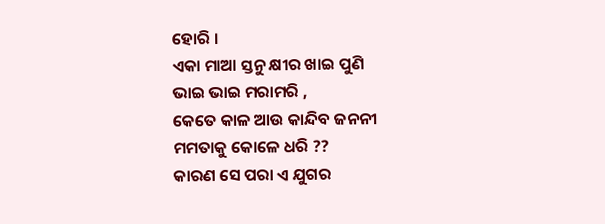ହୋରି ।
ଏକା ମାଆ ସ୍ତନୁ କ୍ଷୀର ଖାଇ ପୁଣି
ଭାଇ ଭାଇ ମରାମରି ,
କେତେ କାଳ ଆଉ କାନ୍ଦିବ ଜନନୀ
ମମତାକୁ କୋଳେ ଧରି ??
କାରଣ ସେ ପରା ଏ ଯୁଗର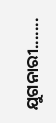ଯୁଗନାରୀ.......